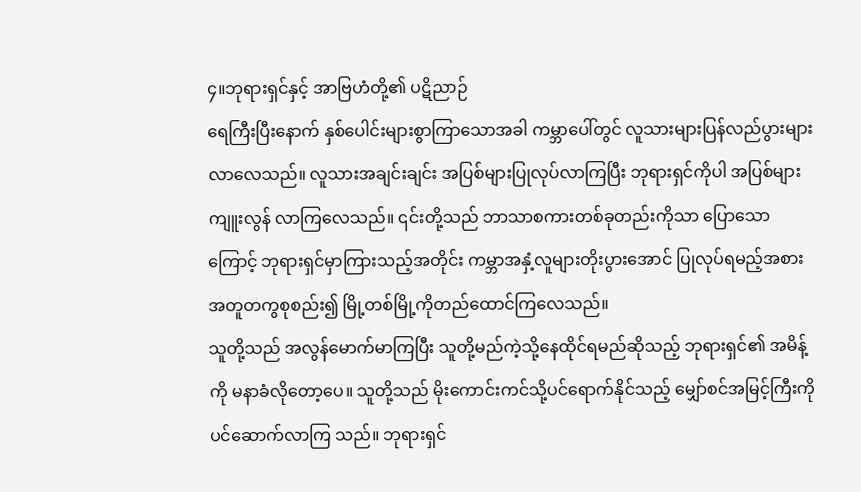၄။ဘုရားရှင်နှင့် အာဗြဟံတို့၏ ပဋိညာဉ်
ရေကြီးပြီးနောက် နှစ်ပေါင်းများစွာကြာသောအခါ ကမ္ဘာပေါ်တွင် လူသားများပြန်လည်ပွားများလာလေသည်။ လူသားအချင်းချင်း အပြစ်များပြုလုပ်လာကြပြီး ဘုရားရှင်ကိုပါ အပြစ်များကျူးလွန် လာကြလေသည်။ ၎င်းတို့သည် ဘာသာစကားတစ်ခုတည်းကိုသာ ပြောသောကြောင့် ဘုရားရှင်မှာကြားသည့်အတိုင်း ကမ္ဘာအနှံ့လူများတိုးပွားအောင် ပြုလုပ်ရမည့်အစား အတူတကွစုစည်း၍ မြို့တစ်မြို့ကိုတည်ထောင်ကြလေသည်။
သူတို့သည် အလွန်မောက်မာကြပြီး သူတို့မည်ကဲ့သို့နေထိုင်ရမည်ဆိုသည့် ဘုရားရှင်၏ အမိန့်ကို မနာခံလိုတော့ပေ။ သူတို့သည် မိုးကောင်းကင်သို့ပင်ရောက်နိုင်သည့် မျှော်စင်အမြင့်ကြီးကိုပင်ဆောက်လာကြ သည်။ ဘုရားရှင်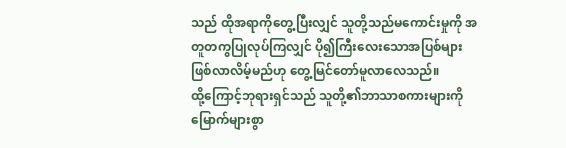သည် ထိုအရာကိုတွေ့ပြီးလျှင် သူတို့သည်မကောင်းမှုကို အတူတကွပြုလုပ်ကြလျှင် ပို၍ကြီးလေးသောအပြစ်များဖြစ်လာလိမ့်မည်ဟု တွေ့မြင်တော်မူလာလေသည်။
ထို့ကြောင့်ဘုရားရှင်သည် သူတို့၏ဘာသာစကားများကို မြောက်များစွာ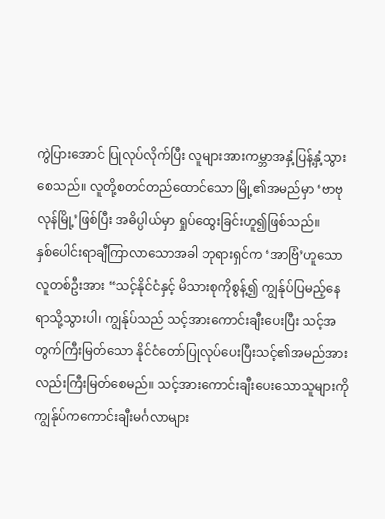ကွဲပြားအောင် ပြုလုပ်လိုက်ပြီး လူများအားကမ္ဘာအနှံ့ပြန့်နှံ့သွားစေသည်။ လူတို့စတင်တည်ထောင်သော မြို့၏အမည်မှာ ‘ဗာဗုလုန်မြို့’ဖြစ်ပြီး အဓိပ္ပါယ်မှာ ရှုပ်ထွေးခြင်းဟူ၍ဖြစ်သည်။
နှစ်ပေါင်းရာချီကြာလာသောအခါ ဘုရားရှင်က ‘အာဗြံ’ဟူသော လူတစ်ဦးအား “သင့်နိုင်ငံနှင့် မိသားစုကိုစွန့်၍ ကျွန်ုပ်ပြမည့်နေရာသို့သွားပါ၊ ကျွန်ုပ်သည် သင့်အားကောင်းချီးပေးပြီး သင့်အတွက်ကြီးမြတ်သော နိုင်ငံတော်ပြုလုပ်ပေးပြီးသင့်၏အမည်အားလည်းကြီးမြတ်စေမည်။ သင့်အားကောင်းချီးပေးသောသူများကိုကျွန်ုပ်ကကောင်းချီးမင်္ဂလာများ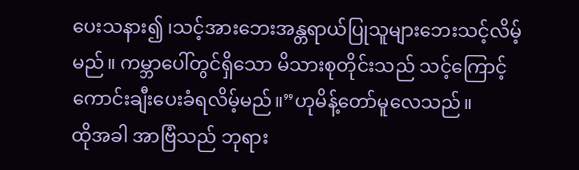ပေးသနား၍ ၊သင့်အားဘေးအန္တရာယ်ပြုသူများဘေးသင့်လိမ့် မည်။ ကမ္ဘာပေါ်တွင်ရှိသော မိသားစုတိုင်းသည် သင့်ကြောင့် ကောင်းချီးပေးခံရလိမ့်မည်။”ဟုမိန့်တော်မူလေသည်။
ထိုအခါ အာဗြံသည် ဘုရား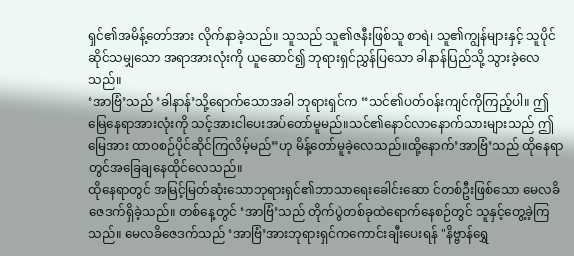ရှင်၏အမိန့်တော်အား လိုက်နာခဲ့သည်။ သူသည် သူ၏ဇနီးဖြစ်သူ စာရဲ၊ သူ၏ကျွန်များနှင့် သူပိုင်ဆိုင်သမျှသော အရာအားလုံးကို ယူဆောင်၍ ဘုရားရှင်ညွှန်ပြသော ခါနာန်ပြည်သို့ သွားခဲ့လေသည်။
‘အာဗြံ’သည် ‘ခါနာန်’သို့ရောက်သောအခါ ဘုရားရှင်က “သင်၏ပတ်ဝန်းကျင်ကိုကြည့်ပါ။ ဤမြေနေရာအားလုံးကို သင့်အားငါပေးအပ်တော်မူမည်။သင်၏နောင်လာနောက်သားများသည် ဤမြေအား ထာဝစဉ်ပိုင်ဆိုင်ကြလိမ့်မည်”ဟု မိန့်တော်မူခဲ့လေသည်။ထို့နောက်’အာဗြံ’သည် ထိုနေရာတွင်အခြေချနေထိုင်လေသည်။
ထိုနေရာတွင် အမြင့်မြတ်ဆုံးသောဘုရားရှင်၏ဘာသာရေးခေါင်းဆော င်တစ်ဦးဖြစ်သော မေလခိဇေဒက်ရှိခဲ့သည်။ တစ်နေ့တွင် ‘အာဗြံ’သည် တိုက်ပွဲတစ်ခုထဲရောက်နေစဉ်တွင် သူနှင့်တွေ့ခဲ့ကြသည်။ မေလခိဇေဒက်သည် ‘အာဗြံ’အားဘုရားရှင်ကကောင်းချီးပေးရန် "နိဗ္ဗာန်ရွှေ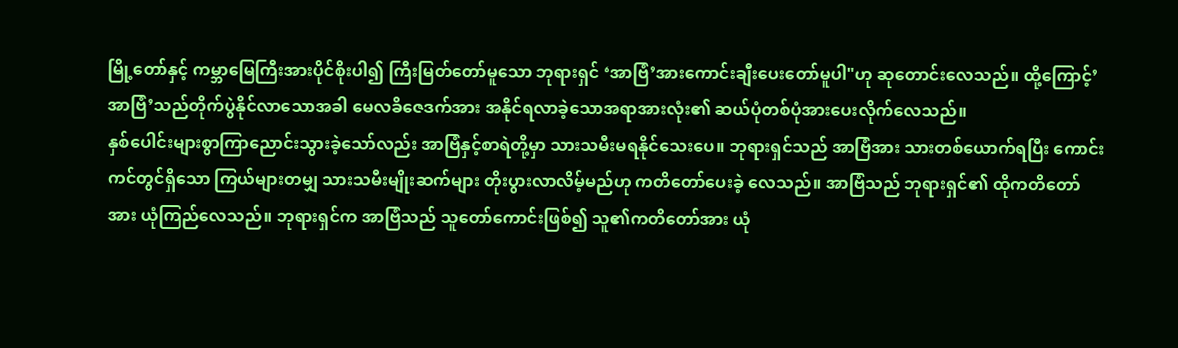မြို့တော်နှင့် ကမ္ဘာမြေကြီးအားပိုင်စိုးပါ၍ ကြီးမြတ်တော်မူသော ဘုရားရှင် ‘အာဗြံ’အားကောင်းချီးပေးတော်မူပါ"ဟု ဆုတောင်းလေသည်။ ထို့ကြောင့်’အာဗြံ’သည်တိုက်ပွဲနိုင်လာသောအခါ မေလခိဇေဒက်အား အနိုင်ရလာခဲ့သောအရာအားလုံး၏ ဆယ်ပုံတစ်ပုံအားပေးလိုက်လေသည်။
နှစ်ပေါင်းများစွာကြာညောင်းသွားခဲ့သော်လည်း အာဗြံနှင့်စာရဲတို့မှာ သားသမီးမရနိုင်သေးပေ။ ဘုရားရှင်သည် အာဗြံအား သားတစ်ယောက်ရပြီး ကောင်းကင်တွင်ရှိသော ကြယ်များတမျှ သားသမီးမျိုးဆက်များ တိုးပွားလာလိမ့်မည်ဟု ကတိတော်ပေးခဲ့ လေသည်။ အာဗြံသည် ဘုရားရှင်၏ ထိုကတိတော်အား ယုံကြည်လေသည်။ ဘုရားရှင်က အာဗြံသည် သူတော်ကောင်းဖြစ်၍ သူ၏ကတိတော်အား ယုံ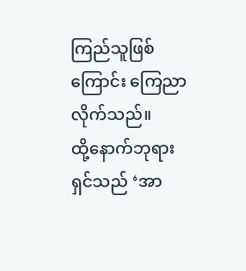ကြည်သူဖြစ်ကြောင်း ကြေညာလိုက်သည်။
ထို့နောက်ဘုရားရှင်သည် ‘အာ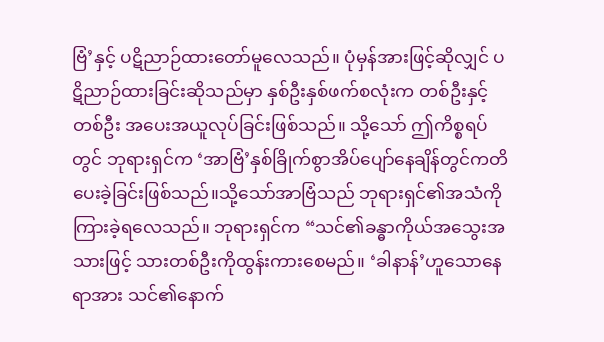ဗြံ’နှင့် ပဋိညာဉ်ထားတော်မူလေသည်။ ပုံမှန်အားဖြင့်ဆိုလျှင် ပဋိညာဉ်ထားခြင်းဆိုသည်မှာ နှစ်ဦးနှစ်ဖက်စလုံးက တစ်ဦးနှင့်တစ်ဦး အပေးအယူလုပ်ခြင်းဖြစ်သည်။ သို့သော် ဤကိစ္စရပ်တွင် ဘုရားရှင်က ‘အာဗြံ’နှစ်ခြိုက်စွာအိပ်ပျော်နေချိန်တွင်ကတိပေးခဲ့ခြင်းဖြစ်သည်။သို့သော်အာဗြံသည် ဘုရားရှင်၏အသံကို ကြားခဲ့ရလေသည်။ ဘုရားရှင်က “သင်၏ခန္ဓာကိုယ်အသွေးအသားဖြင့် သားတစ်ဦးကိုထွန်းကားစေမည်။ ‘ခါနာန်’ဟူသောနေရာအား သင်၏နောက်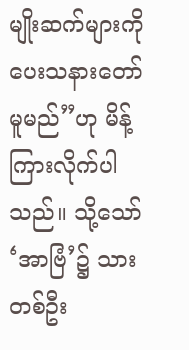မျိုးဆက်များကို ပေးသနားတော်မူမည်”ဟု မိန့်ကြားလိုက်ပါသည်။ သို့သော် ‘အာဗြံ’၌ သားတစ်ဦး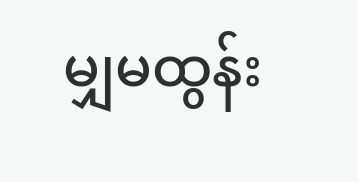မျှမထွန်း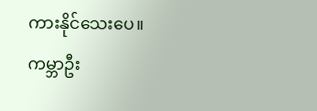ကားနိုင်သေးပေ။
ကမ္ဘာဦး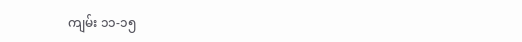ကျမ်း ၁၁-၁၅